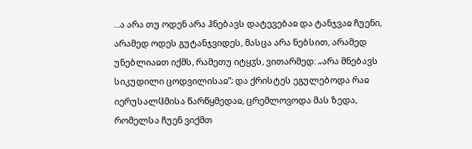...ა არა თუ ოდენ არა ჰნებავს დატევებაჲ და ტანჯვაჲ ჩუენი, არამედ ოდეს გუტანჯვიდეს, მასცა არა ნებსით, არამედ უნებლიაჲთ იქმს, რამეთუ იტყჳს, ვითარმედ: „არა მნებავს სიკუდილი ცოდვილისაჲ“; და ქრისტეს ეგულებოდა რაჲ იერუსალჱმისა წარწყმედაჲ, ცრემლოვოდა მას ზედა, რომელსა ჩუენ ვიქმთ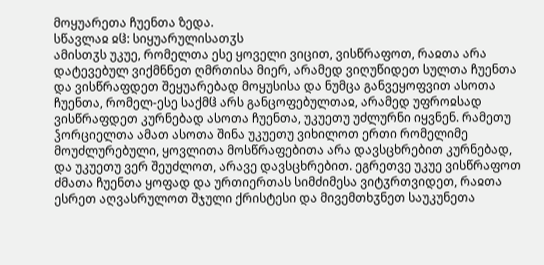მოყუარეთა ჩუენთა ზედა.
სწავლაჲ ჲჱ: სიყუარულისათჳს
ამისთჳს უკუე, რომელთა ესე ყოველი ვიცით, ვისწრაფოთ, რაჲთა არა დატევებულ ვიქმნნეთ ღმრთისა მიერ, არამედ ვიღუწიდეთ სულთა ჩუენთა და ვისწრაფდეთ შეყუარებად მოყუსისა და ნუმცა განვეყოფვით ასოთა ჩუენთა, რომელ-ესე საქმჱ არს განცოფებულთაჲ, არამედ უფროჲსად ვისწრაფდეთ კურნებად ასოთა ჩუენთა, უკუეთუ უძლურნი იყვნენ. რამეთუ ჴორციელთა ამათ ასოთა შინა უკუეთუ ვიხილოთ ერთი რომელიმე მოუძლურებული, ყოვლითა მოსწრაფებითა არა დავსცხრებით კურნებად, და უკუეთუ ვერ შეუძლოთ, არავე დავსცხრებით. ეგრეთვე უკუე ვისწრაფოთ ძმათა ჩუენთა ყოფად და ურთიერთას სიმძიმესა ვიტჳრთვიდეთ, რაჲთა ესრეთ აღვასრულოთ შჯული ქრისტესი და მივემთხჳნეთ საუკუნეთა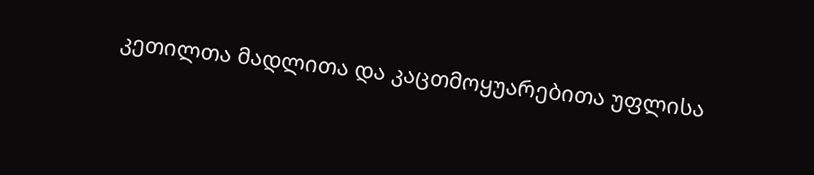კეთილთა მადლითა და კაცთმოყუარებითა უფლისა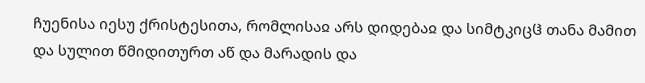ჩუენისა იესუ ქრისტესითა, რომლისაჲ არს დიდებაჲ და სიმტკიცჱ თანა მამით და სულით წმიდითურთ აწ და მარადის და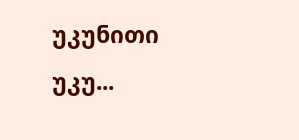უკუნითი უკუ...